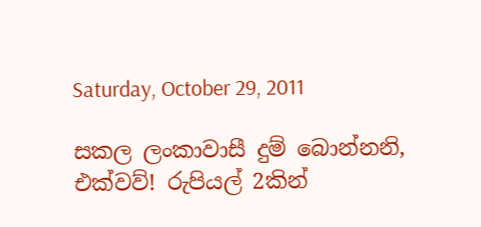Saturday, October 29, 2011

සකල ලංකාවාසී දුම් බොන්නනි, එක්වව්! රුපියල් 2කින්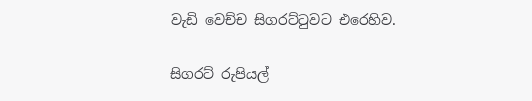වැඩි වෙච්ච සිගරට්ටුවට එරෙහිව.

සිගරට් රුපියල්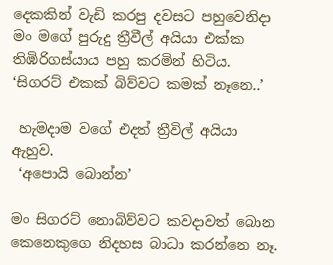දෙකකින් වැඩි කරපු දවසට පහුවෙනිදා මං මගේ පුරුදු ත්‍රීවීල් අයියා එක්ක තිඹිරිගස්යාය පහු කරමින් හිටිය. ‘සිගරට් එකක් බිව්වට කමක් නෑනෙ..’

 හැමදාම වගේ එදත් ත්‍රීවිල් අයියා ඇහුව.
 ‘අපොයි බොන්න’

මං සිගරට් නොබිව්වට කවදාවත් බොන කෙනෙකුගෙ නිදහස බාධා කරන්නෙ නෑ.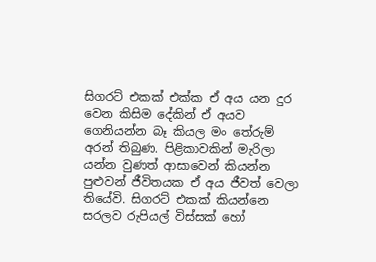සිගරට් එකක් එක්ක ඒ අය යන දුර වෙන කිසිම දේකින් ඒ අයව ගෙනියන්න බෑ කියල මං තේරුම් අරන් තිබුණ. පිළිකාවකින් මැරිලා යන්න වුණත් ආසාවෙන් කියන්න පුළුවන් ජීවිතයක ඒ අය ජීවත් වෙලා තියේවි. සිගරට් එකක් කියන්නෙ සරලව රුපියල් විස්සක් හෝ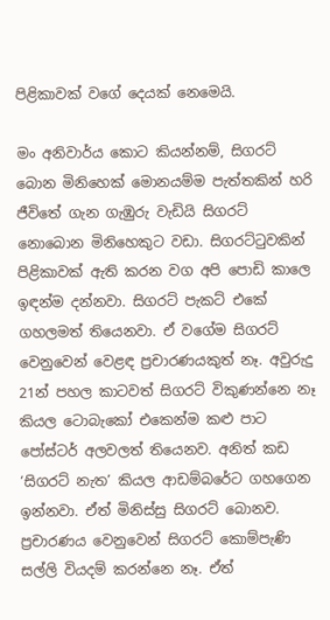පිළිකාවක් වගේ දෙයක් නෙමෙයි.

මං අනිවාර්ය කොට කියන්නම්, සිගරට් බොන මිනිහෙක් මොනයම්ම පැත්තකින් හරි ජීවිතේ ගැන ගැඹුරු වැඩියි සිගරට් නොබොන මිනිහෙකුට වඩා. සිගරට්ටුවකින් පිළිකාවක් ඇති කරන වග අපි පොඩි කාලෙ ඉඳන්ම දන්නවා. සිගරට් පැකට් එකේ ගහලමත් තියෙනවා. ඒ වගේම සිගරට් වෙනුවෙන් වෙළඳ ප්‍රචාරණයකුත් නෑ. අවුරුදු 21න් පහල කාටවත් සිගරට් විකුණන්නෙ නෑ කියල ටොබැකෝ එකෙන්ම කළු පාට පෝස්ටර් අලවලත් තියෙනව. අනිත් කඩ ‘සිගරට් නැත’ කියල ආඩම්බරේට ගහගෙන ඉන්නවා. ඒත් මිනිස්සු සිගරට් බොනව. ප්‍රචාරණය වෙනුවෙන් සිගරට් කොම්පැණි සල්ලි වියදම් කරන්නෙ නෑ. ඒත්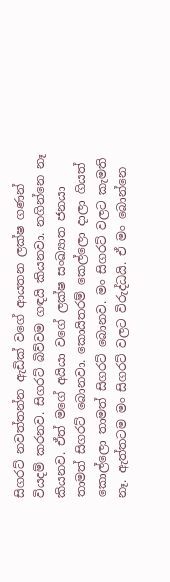සිගරට් නවත්තන්න ඇඩික් වගේ ආයතන ලක්ෂ ගණන් වියදම් කරනව. සිගරට් බිව්වම ගඳයි කියනවා. නගින්නෙ නෑ කියනව. ඒත් මගේ අයියා වගේ ලක්ෂ සංඛ්‍යාත ජනයා තාමත් සිගරට් බොනවා. කොයිතරම් කෙල්ලො දාලා ගියත් කොල්ලො තාමත් සිගරට් බොනව. මං සිගරට් වලට කැමති නෑ. ඇත්තටම මං සිගරට් වලට විරුද්ධයි. ඒ මං බොන්නෙ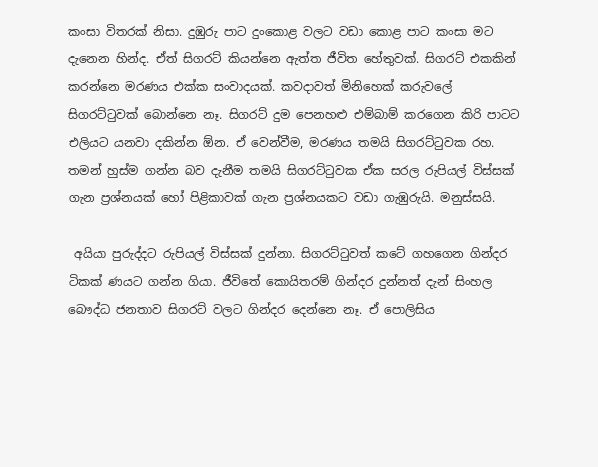කංසා විතරක් නිසා. දුඹුරු පාට දුංකොළ වලට වඩා කොළ පාට කංසා මට දැනෙන හින්ද. ඒත් සිගරට් කියන්නෙ ඇත්ත ජීවිත හේතුවක්. සිගරට් එකකින් කරන්නෙ මරණය එක්ක සංවාදයක්. කවදාවත් මිනිහෙක් කරුවලේ සිගරට්ටුවක් බොන්නෙ නෑ. සිගරට් දුම පෙනහළු එම්බාම් කරගෙන කිරි පාටට එලියට යනවා දකින්න ඕන. ඒ වෙන්වීම, මරණය තමයි සිගරට්ටුවක රහ. තමන් හුස්ම ගන්න බව දැනීම තමයි සිගරට්ටුවක ඒක සරල රුපියල් විස්සක් ගැන ප්‍රශ්නයක් හෝ පිළිකාවක් ගැන ප්‍රශ්නයකට වඩා ගැඹුරුයි. මනුස්සයි.

 අයියා පුරුද්දට රුපියල් විස්සක් දුන්නා. සිගරට්ටුවත් කටේ ගහගෙන ගින්දර ටිකක් ණයට ගන්න ගියා. ජීවිතේ කොයිතරම් ගින්දර දුන්නත් දැන් සිංහල බෞද්ධ ජනතාව සිගරට් වලට ගින්දර දෙන්නෙ නෑ. ඒ පොලිසිය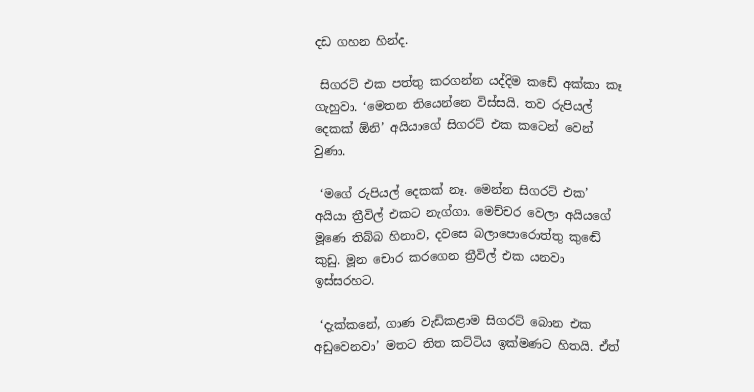දඩ ගහන හින්ද.

 සිගරට් එක පත්තු කරගන්න යද්දිම කඩේ අක්කා කෑ ගැහුවා. ‘මෙතන තියෙන්නෙ විස්සයි. තව රුපියල් දෙකක් ඕනි’ අයියාගේ සිගරට් එක කටෙන් වෙන් වුණා.

 ‘මගේ රුපියල් දෙකක් නෑ. මෙන්න සිගරට් එක’ අයියා ත්‍රීවිල් එකට නැග්ගා. මෙච්චර වෙලා අයියගේ මූණෙ තිබ්බ හිනාව, දවසෙ බලාපොරොත්තු කුඬේ කුඩු. මූන චොර කරගෙන ත්‍රීවිල් එක යනවා ඉස්සරහට.

 ‘දැක්කනේ, ගාණ වැඩිකළාම සිගරට් බොන එක අඩුවෙනවා’ මතට තිත කට්ටිය ඉක්මණට හිතයි. ඒත්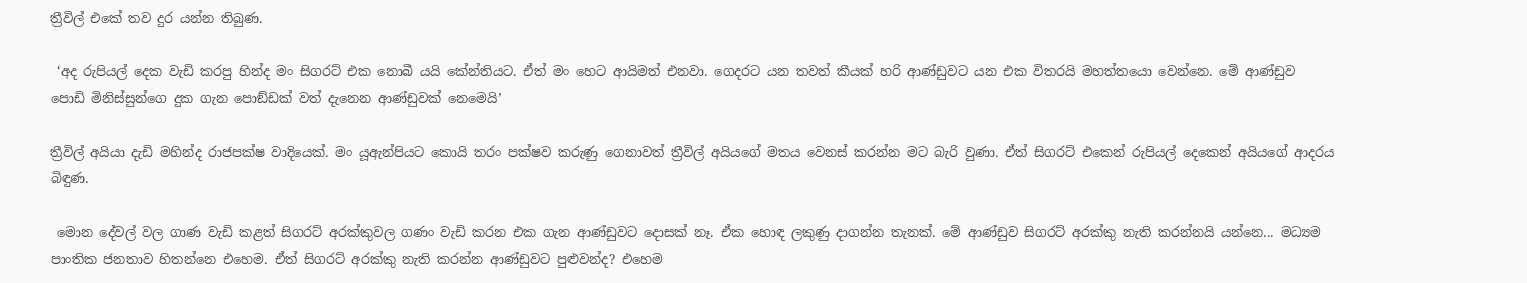ත්‍රීවිල් එකේ තව දුර යන්න තිබුණ.

 ‘අද රුපියල් දෙක වැඩි කරපු හින්ද මං සිගරට් එක නොබී යයි කේන්තියට. ඒත් මං හෙට ආයිමත් එනවා. ගෙදරට යන තවත් කීයක් හරි ආණ්ඩුවට යන එක විතරයි මහත්තයො වෙන්නෙ. මේ ආණ්ඩුව පොඩි මිනිස්සුන්ගෙ දුක ගැන පොඞ්ඩක් වත් දැනෙන ආණ්ඩුවක් නෙමෙයි’

ත්‍රීවිල් අයියා දැඩි මහින්ද රාජපක්ෂ වාදියෙක්. මං යූඇන්පියට කොයි තරං පක්ෂව කරුණු ගෙනාවත් ත්‍රීවිල් අයියගේ මතය වෙනස් කරන්න මට බැරි වුණා. ඒත් සිගරට් එකෙන් රුපියල් දෙකෙන් අයියගේ ආදරය බිඳුණ.

 මොන දේවල් වල ගාණ වැඩි කළත් සිගරට් අරක්කුවල ගණං වැඩි කරන එක ගැන ආණ්ඩුවට දොසක් නෑ. ඒක හොඳ ලකුණු දාගන්න තැනක්. මේ ආණ්ඩුව සිගරට් අරක්කු නැති කරන්නයි යන්නෙ... මධ්‍යම පාංතික ජනතාව හිතන්නෙ එහෙම. ඒත් සිගරට් අරක්කු නැති කරන්න ආණ්ඩුවට පුළුවන්ද? එහෙම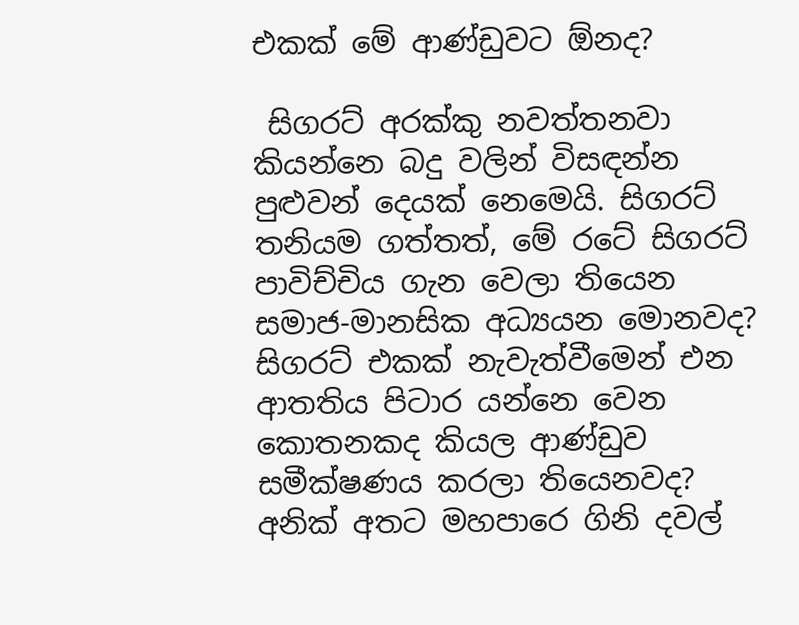එකක් මේ ආණ්ඩුවට ඕනද?

 සිගරට් අරක්කු නවත්තනවා කියන්නෙ බදු වලින් විසඳන්න පුළුවන් දෙයක් නෙමෙයි. සිගරට් තනියම ගත්තත්, මේ රටේ සිගරට් පාවිච්චිය ගැන වෙලා තියෙන සමාජ-මානසික අධ්‍යයන මොනවද? සිගරට් එකක් නැවැත්වීමෙන් එන ආතතිය පිටාර යන්නෙ වෙන කොතනකද කියල ආණ්ඩුව සමීක්ෂණය කරලා තියෙනවද? අනික් අතට මහපාරෙ ගිනි දවල්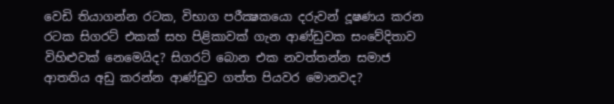වෙඩි තියාගන්න රටක, විභාග පරීක්‍ෂකයො දරුවන් දූෂණය කරන රටක සිගරට් එකක් සහ පිළිකාවක් ගැන ආණ්ඩුවක සංවේදිතාව විහිළුවක් නෙමෙයිද? සිගරට් බොන එක නවත්තන්න සමාජ ආතතිය අඩු කරන්න ආණ්ඩුව ගත්ත පියවර මොනවද?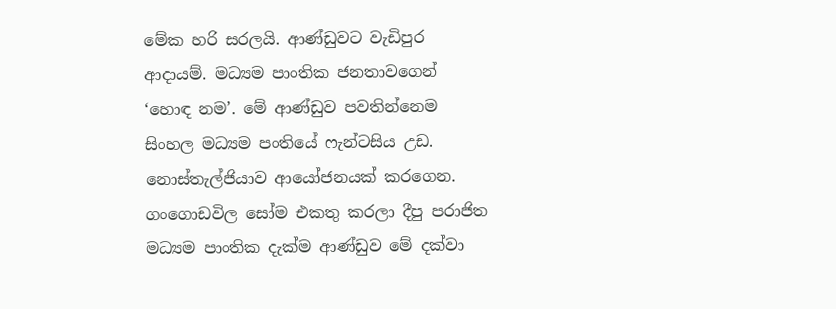මේක හරි සරලයි. ආණ්ඩුවට වැඩිපුර ආදායම්. මධ්‍යම පාංතික ජනතාවගෙන් ‘හොඳ නම’. මේ ආණ්ඩුව පවතින්නෙම සිංහල මධ්‍යම පංතියේ ෆැන්ටසිය උඩ. නොස්තැල්ජියාව ආයෝජනයක් කරගෙන. ගංගොඩවිල සෝම එකතු කරලා දීපු පරාජිත මධ්‍යම පාංතික දැක්ම ආණ්ඩුව මේ දක්වා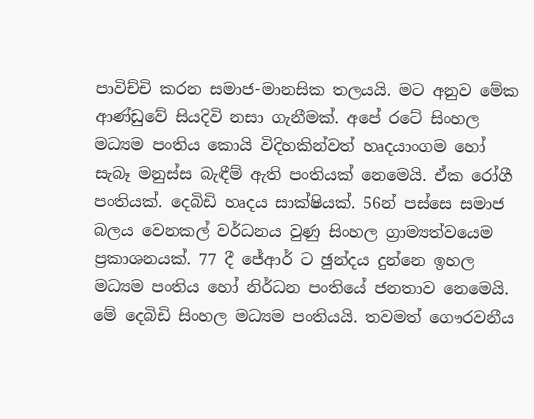පාවිච්චි කරන සමාජ-මානසික තලයයි. මට අනුව මේක ආණ්ඩුවේ සියදිවි නසා ගැනීමක්. අපේ රටේ සිංහල මධ්‍යම පංතිය කොයි විදිහකින්වත් හෘදයාංගම හෝ සැබෑ මනුස්ස බැඳීම් ඇති පංතියක් නෙමෙයි. ඒක රෝගී පංතියක්. දෙබිඩි හෘදය සාක්ෂියක්. 56න් පස්සෙ සමාජ බලය වෙනකල් වර්ධනය වුණු සිංහල ග්‍රාම්‍යත්වයෙම ප්‍රකාශනයක්. 77 දී ජේආර් ට ඡුන්දය දුන්නෙ ඉහල මධ්‍යම පංතිය හෝ නිර්ධන පංතියේ ජනතාව නෙමෙයි. මේ දෙබිඩි සිංහල මධ්‍යම පංතියයි. තවමත් ගෞරවනීය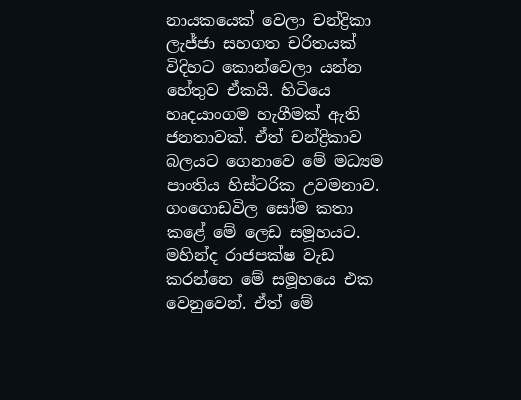නායකයෙක් වෙලා චන්ද්‍රිකා ලැජ්ජා සහගත චරිතයක් විදිහට කොන්වෙලා යන්න හේතුව ඒකයි. හිටියෙ හෘදයාංගම හැගීමක් ඇති ජනතාවක්. ඒත් චන්ද්‍රිකාව බලයට ගෙනාවෙ මේ මධ්‍යම පාංතිය හිස්ටරික උවමනාව. ගංගොඩවිල සෝම කතා කළේ මේ ලෙඩ සමූහයට. මහින්ද රාජපක්ෂ වැඩ කරන්නෙ මේ සමූහයෙ එක වෙනුවෙන්. ඒත් මේ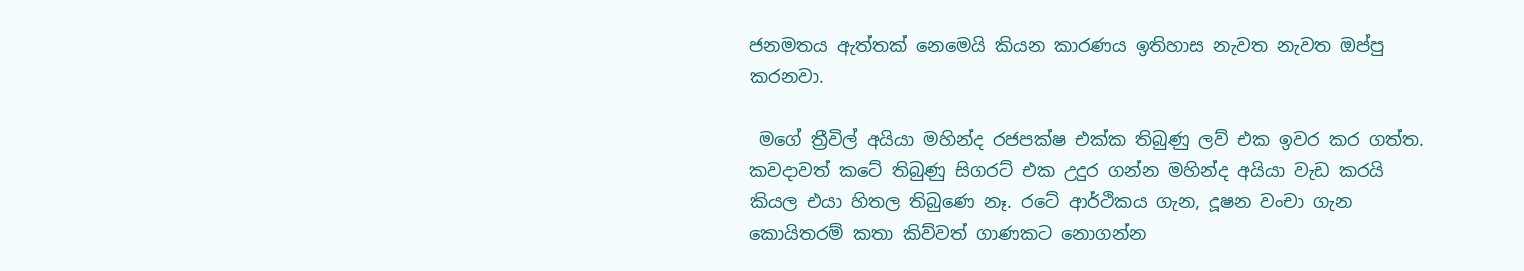ජනමතය ඇත්තක් නෙමෙයි කියන කාරණය ඉතිහාස නැවත නැවත ඔප්පු කරනවා.

 මගේ ත්‍රීවිල් අයියා මහින්ද රජපක්ෂ එක්ක තිබුණු ලව් එක ඉවර කර ගත්ත. කවදාවත් කටේ තිබුණු සිගරට් එක උදුර ගන්න මහින්ද අයියා වැඩ කරයි කියල එයා හිතල තිබුණෙ නෑ. රටේ ආර්ථිකය ගැන, දූෂන වංචා ගැන කොයිතරම් කතා කිව්වත් ගාණකට නොගන්න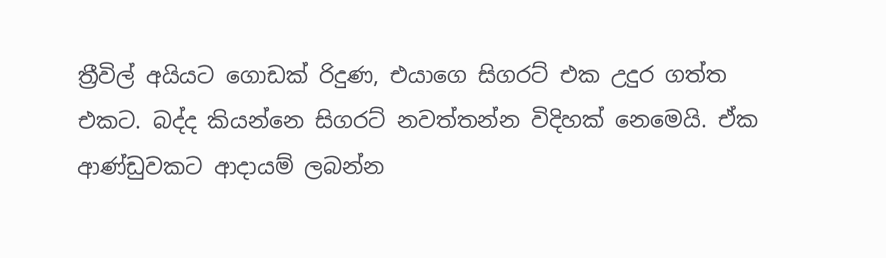ත්‍රීවිල් අයියට ගොඩක් රිදුණ, එයාගෙ සිගරට් එක උදුර ගත්ත එකට. බද්ද කියන්නෙ සිගරට් නවත්තන්න විදිහක් නෙමෙයි. ඒක ආණ්ඩුවකට ආදායම් ලබන්න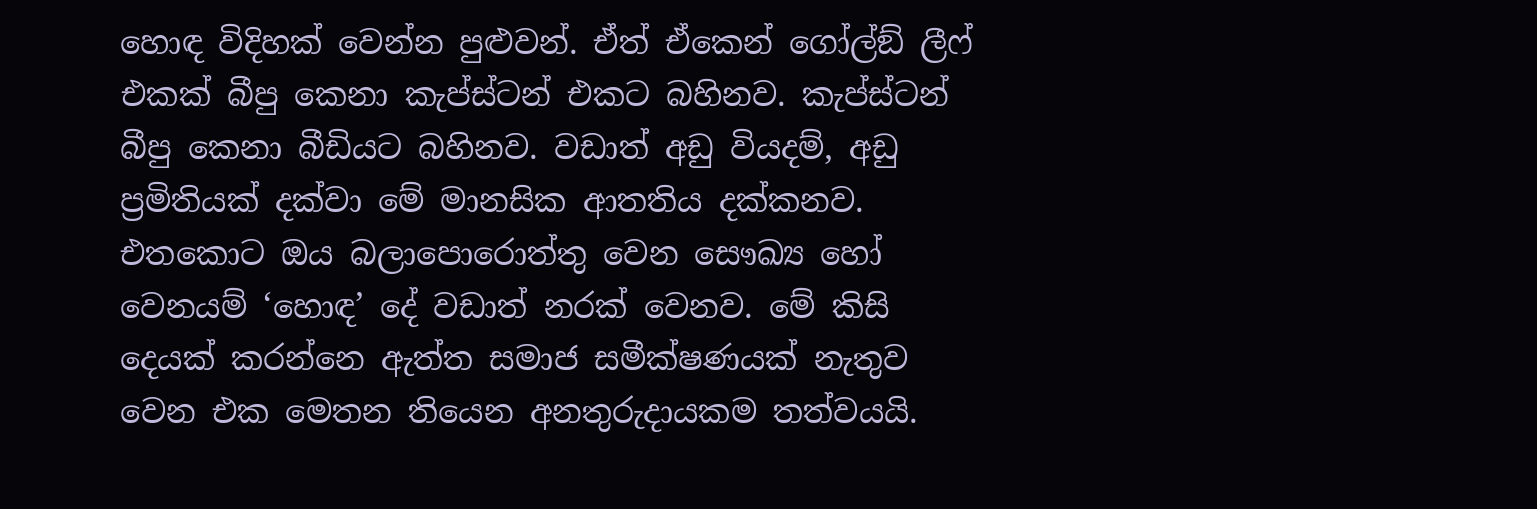හොඳ විදිහක් වෙන්න පුළුවන්. ඒත් ඒකෙන් ගෝල්ඞ් ලීෆ් එකක් බීපු කෙනා කැප්ස්ටන් එකට බහිනව. කැප්ස්ටන් බීපු කෙනා බීඩියට බහිනව. වඩාත් අඩු වියදම්, අඩු ප්‍රමිතියක් දක්වා මේ මානසික ආතතිය දක්කනව. එතකොට ඔය බලාපොරොත්තු වෙන සෞඛ්‍ය හෝ වෙනයම් ‘හොඳ’ දේ වඩාත් නරක් වෙනව. මේ කිසි දෙයක් කරන්නෙ ඇත්ත සමාජ සමීක්ෂණයක් නැතුව වෙන එක මෙතන තියෙන අනතුරුදායකම තත්වයයි.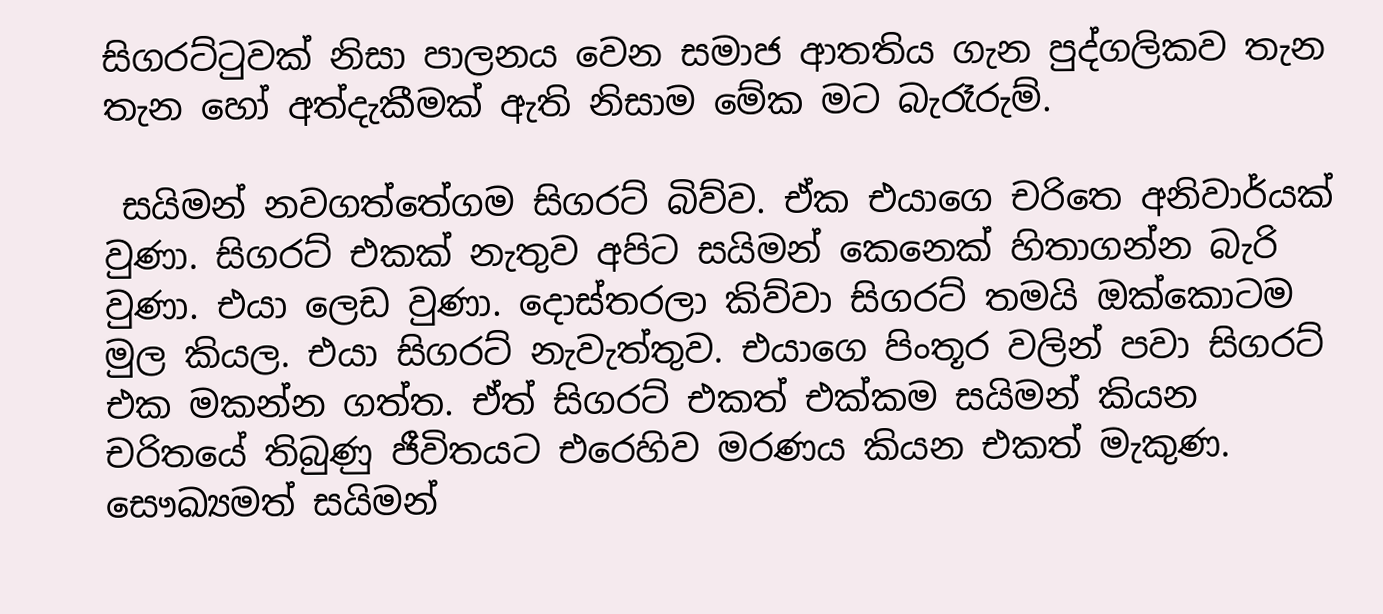සිගරට්ටුවක් නිසා පාලනය වෙන සමාජ ආතතිය ගැන පුද්ගලිකව තැන තැන හෝ අත්දැකීමක් ඇති නිසාම මේක මට බැරෑරුම්.

 සයිමන් නවගත්තේගම සිගරට් බිව්ව. ඒක එයාගෙ චරිතෙ අනිවාර්යක් වුණා. සිගරට් එකක් නැතුව අපිට සයිමන් කෙනෙක් හිතාගන්න බැරි වුණා. එයා ලෙඩ වුණා. දොස්තරලා කිව්වා සිගරට් තමයි ඔක්කොටම මුල කියල. එයා සිගරට් නැවැත්තුව. එයාගෙ පිංතූර වලින් පවා සිගරට් එක මකන්න ගත්ත. ඒත් සිගරට් එකත් එක්කම සයිමන් කියන චරිතයේ තිබුණු ජීවිතයට එරෙහිව මරණය කියන එකත් මැකුණ. සෞඛ්‍යමත් සයිමන්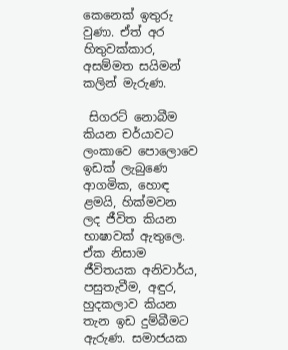කෙනෙක් ඉතුරු වුණා. ඒත් අර හිතුවක්කාර, අසම්මත සයිමන් කලින් මැරුණ.

 සිගරට් නොබීම කියන චර්යාවට ලංකාවෙ පොලොවෙ ඉඩක් ලැබුණෙ ආගමික, හොඳ ළමයි, හික්මවන ලද ජීවිත කියන භාෂාවක් ඇතුලෙ. ඒක නිසාම ජීවිතයක අනිවාර්ය, පසුතැවීම, අඳුර, හුදකලාව කියන තැන ඉඩ දුම්බීමට ඇරුණ. සමාජයක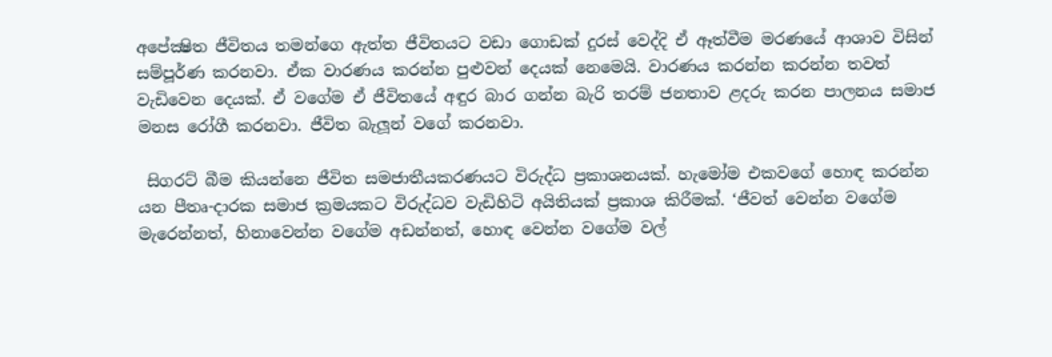අපේක්‍ෂිත ජීවිතය තමන්ගෙ ඇත්ත ජීවිතයට වඩා ගොඩක් දුරස් වෙද්දි ඒ ඈත්වීම මරණයේ ආශාව විසින් සම්පූර්ණ කරනවා. ඒක වාරණය කරන්න පුළුවන් දෙයක් නෙමෙයි. වාරණය කරන්න කරන්න තවත් වැඩිවෙන දෙයක්. ඒ වගේම ඒ ජීවිතයේ අඳුර බාර ගන්න බැරි තරම් ජනතාව ළදරු කරන පාලනය සමාජ මනස රෝගී කරනවා. ජීවිත බැලූන් වගේ කරනවා.

 සිගරට් බීම කියන්නෙ ජීවිත සමජාතීයකරණයට විරුද්ධ ප්‍රකාශනයක්. හැමෝම එකවගේ හොඳ කරන්න යන පීතෘ-දාරක සමාජ ක්‍රමයකට විරුද්ධව වැඩිහිටි අයිතියක් ප්‍රකාශ කිරීමක්. ‘ජීවත් වෙන්න වගේම මැරෙන්නත්, හිනාවෙන්න වගේම අඩන්නත්, හොඳ වෙන්න වගේම වල්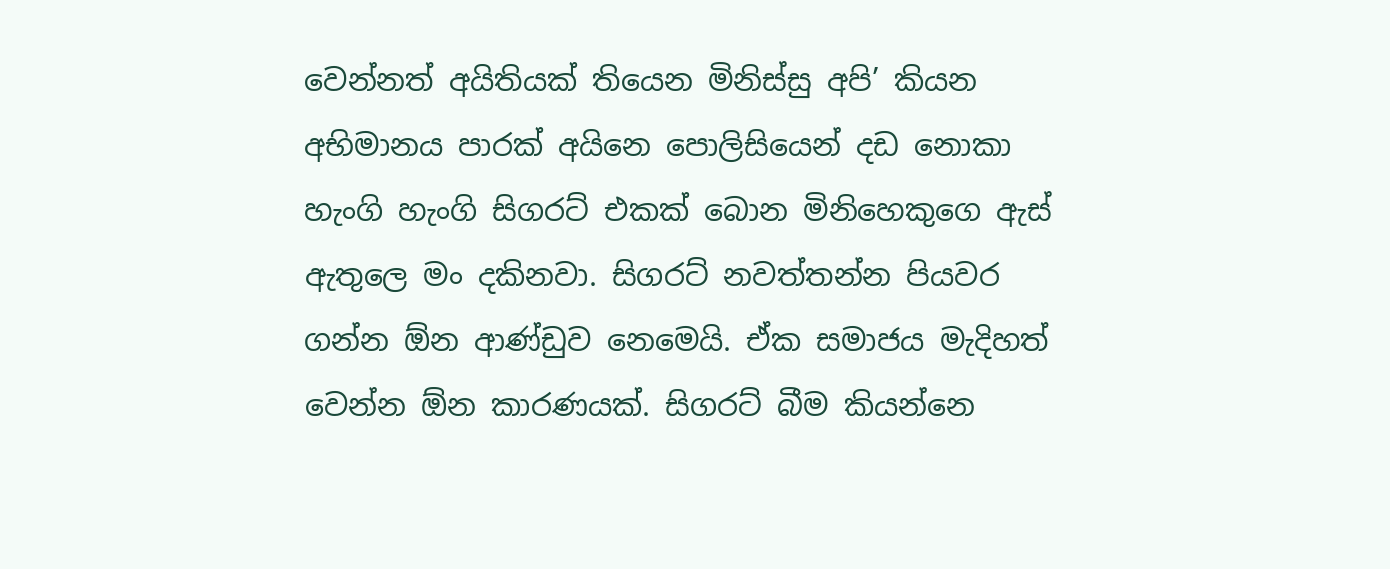වෙන්නත් අයිතියක් තියෙන මිනිස්සු අපි’ කියන අභිමානය පාරක් අයිනෙ පොලිසියෙන් දඩ නොකා හැංගි හැංගි සිගරට් එකක් බොන මිනිහෙකුගෙ ඇස් ඇතුලෙ මං දකිනවා. සිගරට් නවත්තන්න පියවර ගන්න ඕන ආණ්ඩුව නෙමෙයි. ඒක සමාජය මැදිහත් වෙන්න ඕන කාරණයක්. සිගරට් බීම කියන්නෙ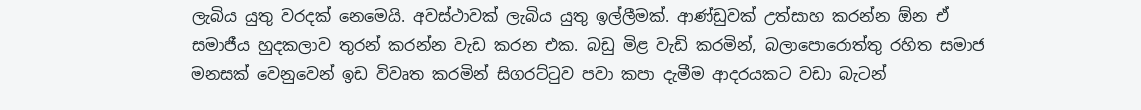ලැබිය යුතු වරදක් නෙමෙයි. අවස්ථාවක් ලැබිය යුතු ඉල්ලීමක්. ආණ්ඩුවක් උත්සාහ කරන්න ඕන ඒ සමාජීය හුදකලාව තුරන් කරන්න වැඩ කරන එක. බඩු මිළ වැඩි කරමින්, බලාපොරොත්තු රහිත සමාජ මනසක් වෙනුවෙන් ඉඩ විවෘත කරමින් සිගරට්ටුව පවා කපා දැමීම ආදරයකට වඩා බැටන්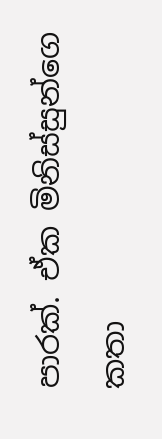පාරක්. ඒක මිනිස්සුන්ගෙ කතා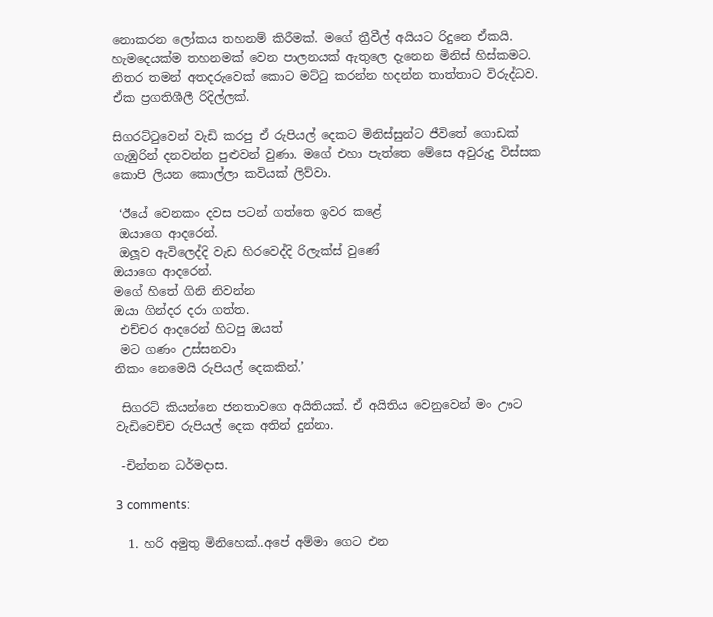නොකරන ලෝකය තහනම් කිරීමක්. මගේ ත්‍රීවීල් අයියට රිදුනෙ ඒකයි. හැමදෙයක්ම තහනමක් වෙන පාලනයක් ඇතුලෙ දැනෙන මිනිස් හිස්කමට. නිතර තමන් අතදරුවෙක් කොට මට්ටු කරන්න හදන්න තාත්තාට විරුද්ධව. ඒක ප්‍රගතිශීලී රිදිල්ලක්.

සිගරට්ටුවෙන් වැඩි කරපු ඒ රුපියල් දෙකට මිනිස්සුන්ට ජීවිතේ ගොඩක් ගැඹුරින් දනවන්න පුළුවන් වුණා. මගේ එහා පැත්තෙ මේසෙ අවුරුදු විස්සක කොපි ලියන කොල්ලා කවියක් ලිව්වා.

 ‘ඊයේ වෙනකං දවස පටන් ගත්තෙ ඉවර කළේ
 ඔයාගෙ ආදරෙන්.
 ඔලූව ඇවිලෙද්දි වැඩ හිරවෙද්දි රිලැක්ස් වුණේ
ඔයාගෙ ආදරෙන්.
මගේ හිතේ ගිනි නිවන්න
ඔයා ගින්දර දරා ගත්ත.
 එච්චර ආදරෙන් හිටපු ඔයත්
 මට ගණං උස්සනවා
නිකං නෙමෙයි රුපියල් දෙකකින්.’

 සිගරට් කියන්නෙ ජනතාවගෙ අයිතියක්. ඒ අයිතිය වෙනුවෙන් මං ඌට වැඩිවෙච්ච රුපියල් දෙක අතින් දුන්නා.

 -චින්තන ධර්මදාස.

3 comments:

  1. හරි අමුතු මිනිහෙක්..අපේ අම්මා ගෙට එන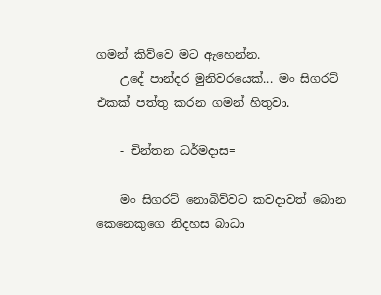ගමන් කිව්වෙ මට ඇහෙන්න.
    උදේ පාන්දර මුනිවරයෙක්... මං සිගරට් එකක් පත්තු කරන ගමන් හිතුවා.

    - චින්තන ධර්මදාස=

    මං සිගරට් නොබිව්වට කවදාවත් බොන කෙනෙකුගෙ නිදහස බාධා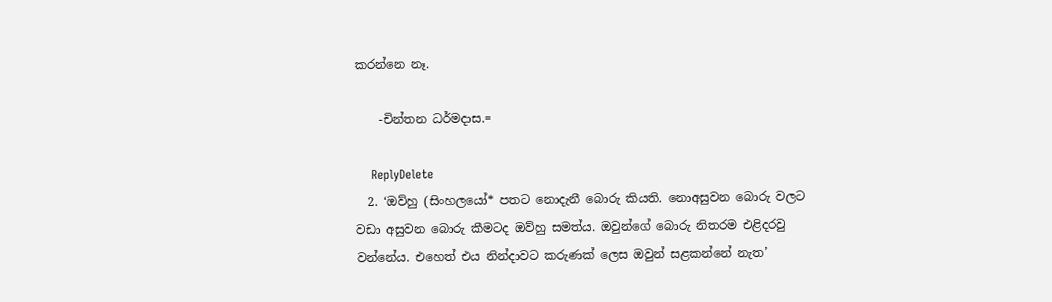කරන්නෙ නෑ.

    -චින්තන ධර්මදාස.=

    ReplyDelete
  2. ‘ඔව්හු (සිංහලයෝ* පතට නොදැනී බොරු කියති. නොඅසුවන බොරු වලට වඩා අසුවන බොරු කීමටද ඔව්හු සමත්ය. ඔවුන්ගේ බොරු නිතරම එළිදරවු වන්නේය. එහෙත් එය නින්දාවට කරුණක් ලෙස ඔවුන් සළකන්නේ නැත’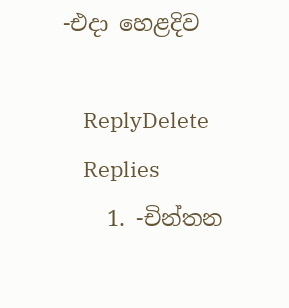-එදා හෙළදිව

    ReplyDelete
    Replies
    1. -චින්තන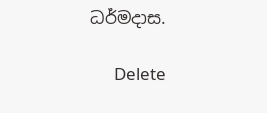ධර්මදාස.

      Delete